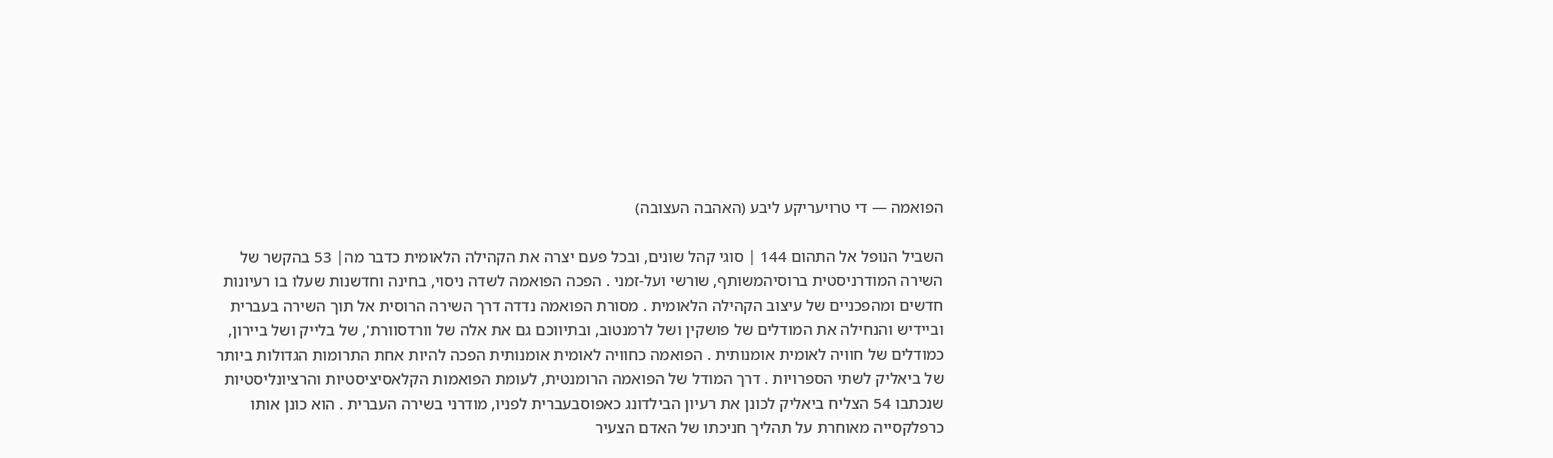הפואמה — די טרויעריקע ליבע (האהבה העצובה)

השביל הנופל אל התהום 144 ׀ סוגי קהל שונים, ובכל פעם יצרה את הקהילה הלאומית כדבר מה׀ 53 בהקשר של השירה המודרניסטית ברוסיהמשותף, שורשי ועל-זמני . הפכה הפואמה לשדה ניסוי, בחינה וחדשנות שעלו בו רעיונות חדשים ומהפכניים של עיצוב הקהילה הלאומית . מסורת הפואמה נדדה דרך השירה הרוסית אל תוך השירה בעברית וביידיש והנחילה את המודלים של פושקין ושל לרמנטוב, ובתיווכם גם את אלה של וורדסוורת', של בלייק ושל ביירון, כמודלים של חוויה לאומית אומנותית . הפואמה כחוויה לאומית אומנותית הפכה להיות אחת התרומות הגדולות ביותר של ביאליק לשתי הספרויות . דרך המודל של הפואמה הרומנטית, לעומת הפואמות הקלאסיציסטיות והרציונליסטיות שנכתבו 54 הצליח ביאליק לכונן את רעיון הבילדונג כאפוסבעברית לפניו, מודרני בשירה העברית . הוא כונן אותו כרפלקסייה מאוחרת על תהליך חניכתו של האדם הצעיר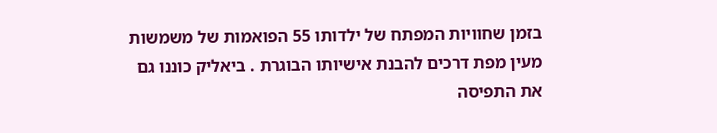בזמן שחוויות המפתח של ילדותו 55 הפואמות של משמשות מעין מפת דרכים להבנת אישיותו הבוגרת . ביאליק כוננו גם את התפיסה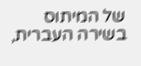של המיתוס בשירה העברית,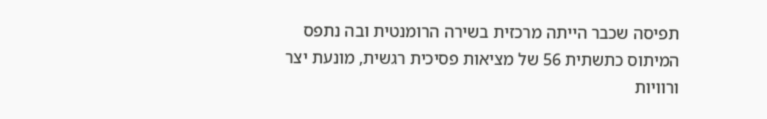תפיסה שכבר הייתה מרכזית בשירה הרומנטית ובה נתפס המיתוס כתשתית 56 של מציאות פסיכית רגשית, מונעת יצר ורוויות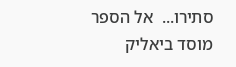סתירו...  אל הספר
מוסד ביאליק